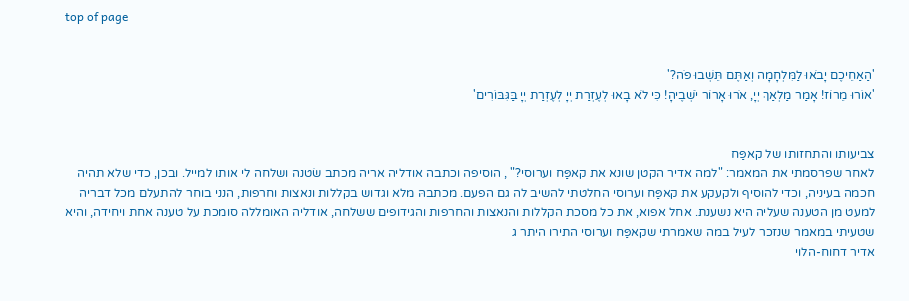top of page


'הַאַחֵיכֶם יָבֹאוּ לַמִּלְחָמָה וְאַתֶּם תֵּשְׁבוּ פֹה?'
'אוֹרוּ מֵרוֹז! אָמַר מַלְאַךְ יְיָ, אֹרוּ אָרוֹר יֹשְׁבֶיהָ! כִּי לֹא בָאוּ לְעֶזְרַת יְיָ לְעֶזְרַת יְיָ בַּגִּבּוֹרִים'


צביעותו והתחזותו של קאפַּח
לאחר שפרסמתי את המאמר: "למה אדיר הקטן שונא את קאפַּח וערוסי?" , הוסיפה וכתבה אודליה אריה מכתב שׂטנה ושלחה לי אותו למייל. ובכן, כדי שלא תהיה חכמה בעיניה, וכדי להוסיף ולקעקע את קאפַּח וערוסי החלטתי להשיב לה גם הפעם. מכתבהּ מלא וגדוש בקללות ונאצות וחרפות, הנני בוחר להתעלם מכל דבריה למעט מן הטענה שעליה היא נשענת. אחל אפוא, את כל מסכת הקללות והנאצות והחרפות והגידופים ששלחה, אודליה האומללה סומכת על טענה אחת ויחידה, והיא שטעיתי במאמר שנזכר לעיל במה שאמרתי שקאפַּח וערוסי התירו היתר ג
אדיר דחוח-הלוי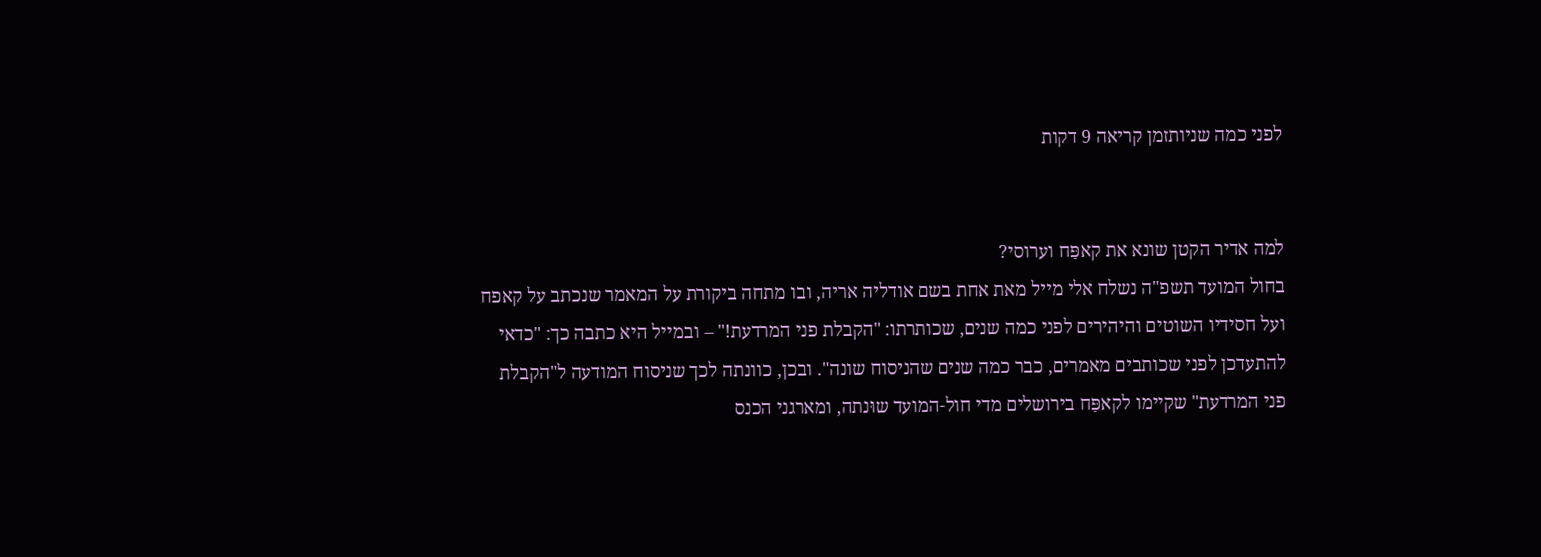לפני כמה שניותזמן קריאה 9 דקות


למה אדיר הקטן שונא את קאפַּח וערוסי?
בחול המועד תשפ"ה נשלח אלי מייל מאת אחת בשם אודליה אריה, ובו מתחה ביקורת על המאמר שנכתב על קאפח ועל חסידיו השוטים והיהירים לפני כמה שנים, שכותרתו: "הקבלת פני המרדעת!" – ובמייל היא כתבה כך: "כדאי להתעדכן לפני שכותבים מאמרים, כבר כמה שנים שהניסוח שונה". ובכן, כוונתה לכך שניסוח המודעה ל"הקבלת פני המרדעת" שקיימו לקאפַּח בירושלים מדי חול-המועד שוּנתה, ומארגני הכנס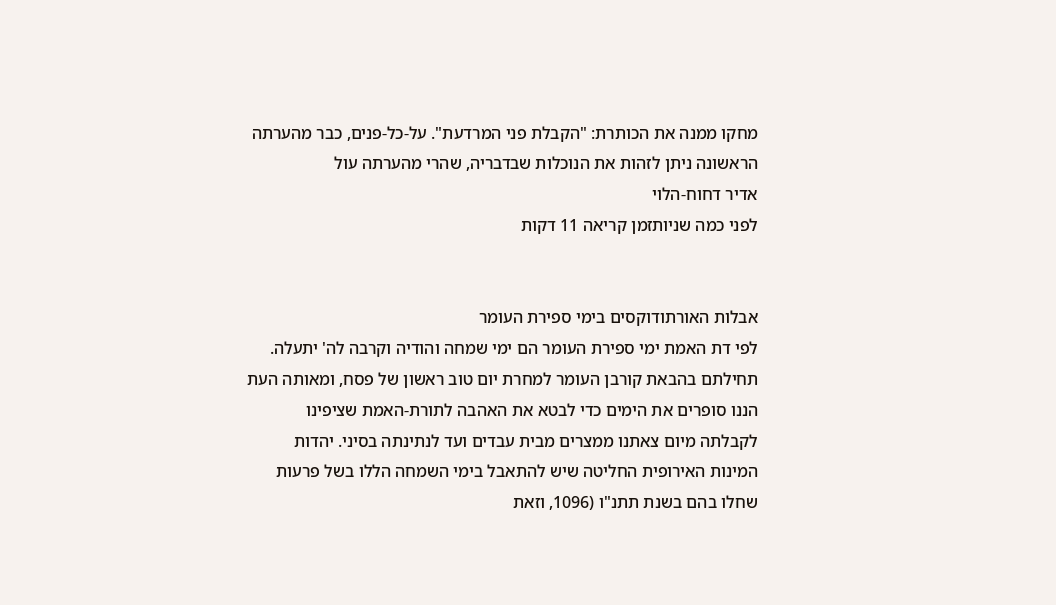מחקו ממנה את הכותרת: "הקבלת פני המרדעת". על-כל-פנים, כבר מהערתה הראשונה ניתן לזהות את הנוכלות שבדבריה, שהרי מהערתה עול
אדיר דחוח-הלוי
לפני כמה שניותזמן קריאה 11 דקות


אבלות האורתודוקסים בימי ספירת העומר
לפי דת האמת ימי ספירת העומר הם ימי שמחה והודיה וקרבה לה' יתעלה. תחילתם בהבאת קורבן העומר למחרת יום טוב ראשון של פסח, ומאותה העת הננו סופרים את הימים כדי לבטא את האהבה לתורת-האמת שציפינו לקבלתה מיום צאתנו ממצרים מבית עבדים ועד לנתינתה בסיני. יהדות המינות האירופית החליטה שיש להתאבל בימי השמחה הללו בשל פרעות שחלו בהם בשנת תתנ"ו (1096, וזאת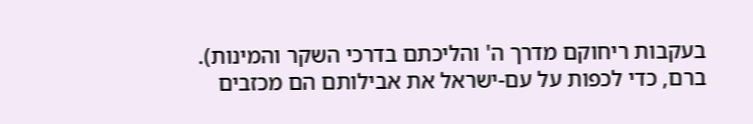בעקבות ריחוקם מדרך ה' והליכתם בדרכי השקר והמינות). ברם, כדי לכפות על עם-ישראל את אבילותם הם מכזבים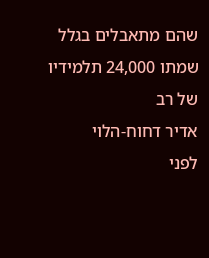שהם מתאבלים בגלל שמתו 24,000 תלמידיו של רב
אדיר דחוח-הלוי
לפני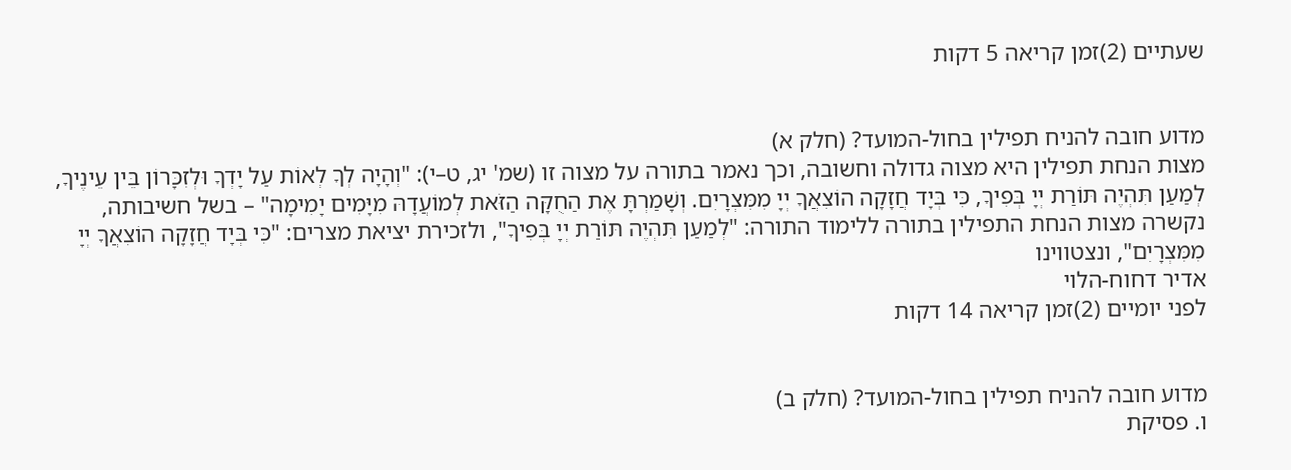שעתיים (2)זמן קריאה 5 דקות


מדוע חובה להניח תפילין בחול-המועד? (חלק א)
מצות הנחת תפילין היא מצוה גדולה וחשובה, וכך נאמר בתורה על מצוה זו (שמ' יג, ט–י): "וְהָיָה לְךָ לְאוֹת עַל יָדְךָ וּלְזִכָּרוֹן בֵּין עֵינֶיךָ, לְמַעַן תִּהְיֶה תּוֹרַת יְיָ בְּפִיךָ, כִּי בְּיָד חֲזָקָה הוֹצִאֲךָ יְיָ מִמִּצְרָיִם. וְשָׁמַרְתָּ אֶת הַחֻקָּה הַזֹּאת לְמוֹעֲדָהּ מִיָּמִים יָמִימָה" – בשל חשיבותה, נקשרה מצות הנחת התפילין בתורה ללימוד התורה: "לְמַעַן תִּהְיֶה תּוֹרַת יְיָ בְּפִיךָ", ולזכירת יציאת מצרים: "כִּי בְּיָד חֲזָקָה הוֹצִאֲךָ יְיָ מִמִּצְרָיִם", ונצטווינו
אדיר דחוח-הלוי
לפני יומיים (2)זמן קריאה 14 דקות


מדוע חובה להניח תפילין בחול-המועד? (חלק ב)
ו. פסיקת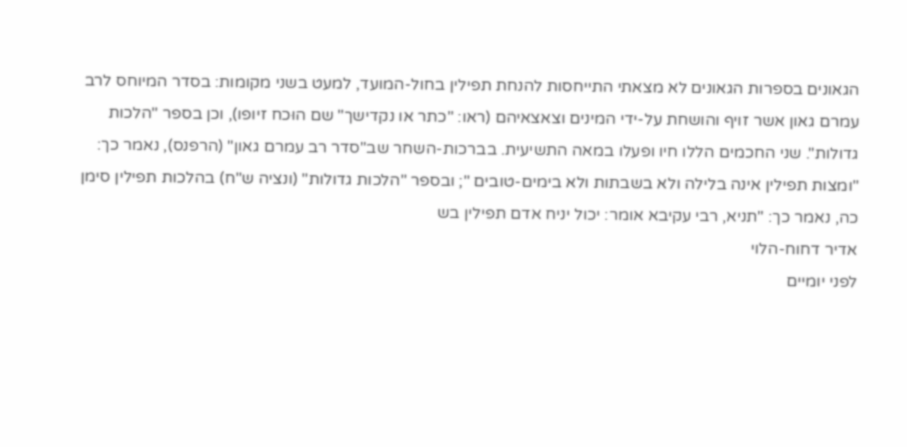הגאונים בספרות הגאונים לא מצאתי התייחסות להנחת תפילין בחול-המועד, למעט בשני מקומות: בסדר המיוחס לרב עמרם גאון אשר זויף והושחת על-ידי המינים וצאצאיהם (ראו: "כתר או נקדישך" שם הוּכח זיופו), וכן בספר "הלכות גדולות". שני החכמים הללו חיו ופעלו במאה התשיעית. בברכות-השחר שב"סדר רב עמרם גאון" (הרפנס), נאמר כך: "ומצות תפילין אינה בלילה ולא בשבתות ולא בימים-טובים "; ובספר "הלכות גדולות" (ונציה ש"ח) בהלכות תפילין סימן כה, נאמר כך: "תניא, רבי עקיבא אומר: יכול יניח אדם תפילין בש
אדיר דחוח-הלוי
לפני יומיים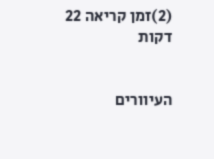(2)זמן קריאה 22 דקות


העיוורים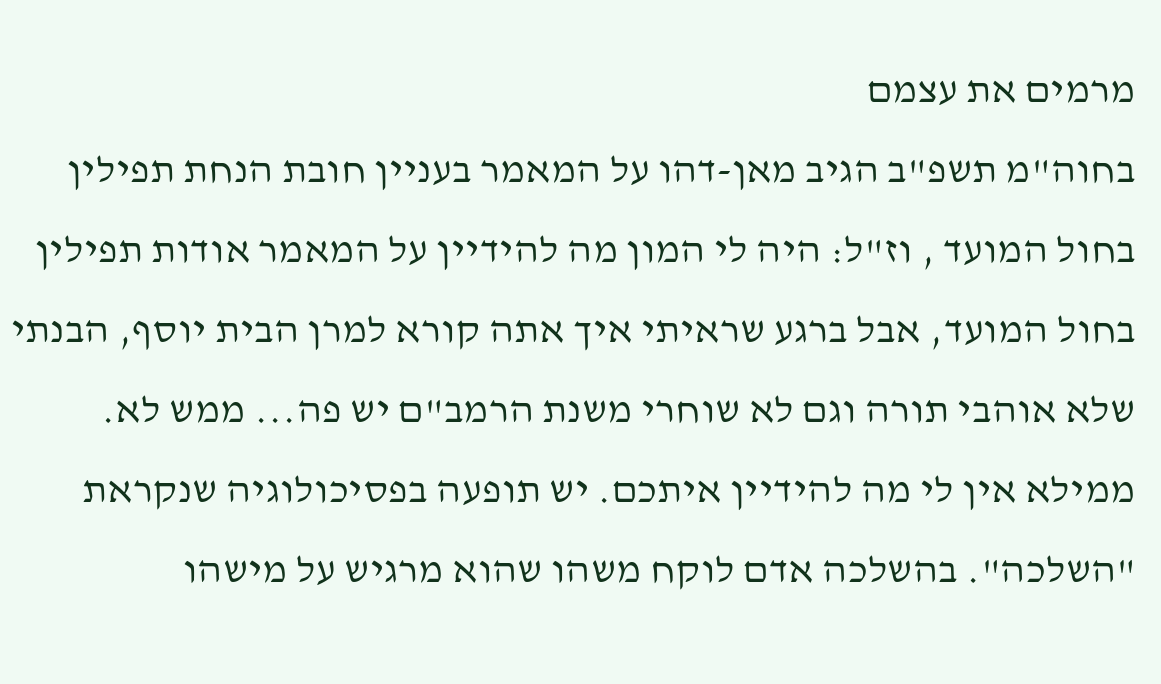מרמים את עצמם
בחוה"מ תשפ"ב הגיב מאן-דהו על המאמר בעניין חובת הנחת תפילין בחול המועד , וז"ל: היה לי המון מה להידיין על המאמר אודות תפילין בחול המועד, אבל ברגע שראיתי איך אתה קורא למרן הבית יוסף, הבנתי שלא אוהבי תורה וגם לא שוחרי משנת הרמב"ם יש פה... ממש לא. ממילא אין לי מה להידיין איתכם. יש תופעה בפסיכולוגיה שנקראת "השלכה". בהשלכה אדם לוקח משהו שהוא מרגיש על מישהו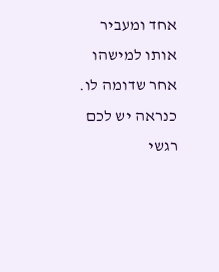אחד ומעביר אותו למישהו אחר שדומה לו. כנראה יש לכם רגשי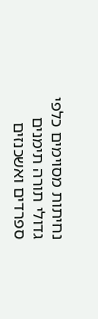נחיתות מסוימים כלפי גדולי תורה תימנים ספרדים ואשכנזים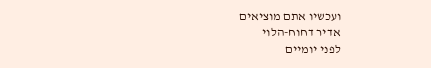ועכשיו אתם מוציאים
אדיר דחוח-הלוי
לפני יומיים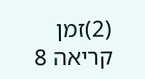(2)זמן קריאה 8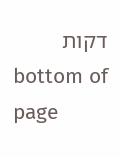דקות
bottom of page